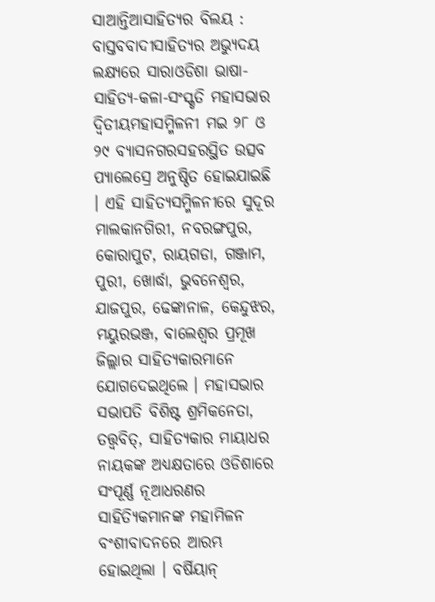ସାଆନ୍ତିଆସାହିତ୍ୟର ବିଲୟ : ବାସ୍ତବବାଦୀସାହିତ୍ୟର ଅଭ୍ୟୁଦୟ ଲକ୍ଷ୍ୟରେ ସାରାଓଡିଶା ଭାଷା-ସାହିତ୍ୟ-କଳା-ସଂସ୍କୃତି ମହାସଭାର ଦ୍ୱିତୀୟମହାସମ୍ମିଳନୀ ମଇ ୨୮ ଓ ୨୯ ବ୍ୟାସନଗରସହରସ୍ଥିତ ଉତ୍ସବ ପ୍ୟାଲେସ୍ରେ ଅନୁଷ୍ଠିତ ହୋଇଯାଇଛି । ଏହି ସାହିତ୍ୟସମ୍ମିଳନୀରେ ସୁଦୂର ମାଲକାନଗିରୀ, ନବରଙ୍ଗପୁର, କୋରାପୁଟ, ରାୟଗଡା, ଗଞ୍ଜାମ, ପୁରୀ, ଖୋର୍ଦ୍ଧା, ଭୁବନେଶ୍ୱର, ଯାଜପୁର, ଢେଙ୍କାନାଳ, କେନ୍ଦୁଝର, ମୟୁରଭଞ୍ଜ, ବାଲେଶ୍ୱର ପ୍ରମୂଖ ଜିଲ୍ଲାର ସାହିତ୍ୟକାରମାନେ ଯୋଗଦେଇଥିଲେ । ମହାସଭାର ସଭାପତି ବିଶିଷ୍ଟ ଶ୍ରମିକନେତା, ତତ୍ତ୍ୱବିତ୍, ସାହିତ୍ୟକାର ମାୟାଧର ନାୟକଙ୍କ ଅଧ୍ୟକ୍ଷତାରେ ଓଡିଶାରେ ସଂପୂର୍ଣ୍ଣ ନୂଆଧରଣର ସାହିତ୍ୟିକମାନଙ୍କ ମହାମିଳନ ବଂଶୀବାଦନରେ ଆରମ୍ଭ ହୋଇଥିଲା । ବର୍ଷିୟାନ୍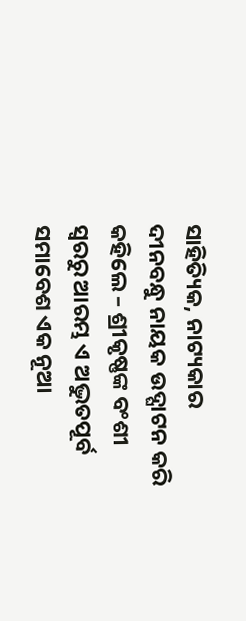ସାହିତ୍ୟିକ, ନାଟ୍ୟକାର ଦୀନବନ୍ଧୁ ନାୟକ ଉଦ୍ଘାଟନ କରି କହିଲେ – ଶ୍ରୀକୃଷ୍ଣଙ୍କ ବଂଶୀ ସ୍ୱରରୁ ଆରମ୍ଭ ଏ ଅଦ୍ଭୁତପୂର୍ବ ସମାବେଶ ଏକ ନୂଆ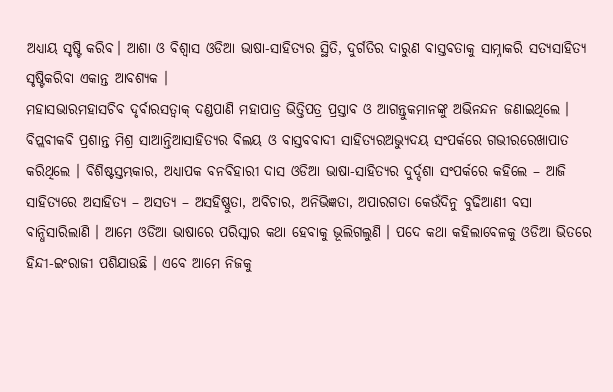ଅଧ୍ୟାୟ ସୃଷ୍ଟି କରିବ। ଆଶା ଓ ବିଶ୍ୱାସ ଓଡିଆ ଭାଷା-ସାହିତ୍ୟର ସ୍ଥିତି, ଦୁର୍ଗତିର ଦାରୁଣ ବାସ୍ତବତାକୁ ସାମ୍ନାକରି ସତ୍ୟସାହିତ୍ୟ ସୃଷ୍ଟିକରିବା ଏକାନ୍ତ ଆବଶ୍ୟକ ।
ମହାସଭାରମହାସଚିବ ଦୃର୍ବାରସତ୍ବାକ୍ ଦଣ୍ଡପାଣି ମହାପାତ୍ର ଭିତ୍ତିପତ୍ର ପ୍ରସ୍ତାବ ଓ ଆଗନ୍ତୁକମାନଙ୍କୁ ଅଭିନନ୍ଦନ ଜଣାଇଥିଲେ । ବିପ୍ଲବୀକବି ପ୍ରଶାନ୍ତ ମିଶ୍ର ସାଆନ୍ତିଆସାହିତ୍ୟର ବିଲୟ ଓ ବାସ୍ତବବାଦୀ ସାହିତ୍ୟରଅଭ୍ୟୁଦୟ ସଂପର୍କରେ ଗଭୀରରେଖାପାତ କରିଥିଲେ । ବିଶିଷ୍ଟସ୍ତମ୍ଭକାର, ଅଧ୍ୟାପକ ବନବିହାରୀ ଦାସ ଓଡିଆ ଭାଷା-ସାହିତ୍ୟର ଦୁର୍ଦ୍ଦଶା ସଂପର୍କରେ କହିଲେ – ଆଜି ସାହିତ୍ୟରେ ଅସାହିତ୍ୟ – ଅସତ୍ୟ – ଅସହିଷ୍ଣୁତା, ଅବିଚାର, ଅନିଭିଜ୍ଞତା, ଅପାରଗତା କେଉଁଦିନୁ ବୁଢିଆଣୀ ବସା ବାନ୍ଧିସାରିଲାଣି । ଆମେ ଓଡିଆ ଭାଷାରେ ପରିସ୍କାର କଥା ହେବାକୁ ଭୂଲିଗଲୁଣି । ପଦେ କଥା କହିଲାବେଳକୁ ଓଡିଆ ଭିତରେ ହିନ୍ଦୀ-ଇଂରାଜୀ ପଶିଯାଉଛି । ଏବେ ଆମେ ନିଜକୁ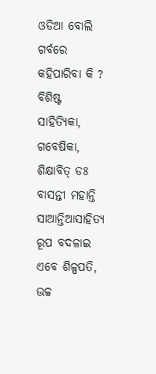ଓଡିଆ ବୋଲି ଗର୍ବରେ କହିପାରିବା କି ? ବିଶିଷ୍ଟ ସାହିତ୍ୟିକା, ଗବେଷିକା, ଶିକ୍ଷାବିତ୍ ଡଃ ବାସନ୍ତୀ ମହାନ୍ତି ସାଆନ୍ତିଆସାହିତ୍ୟ ରୂପ ବଦଳାଇ ଏବେ ଶିଳ୍ପପତି, ଉଚ୍ଚ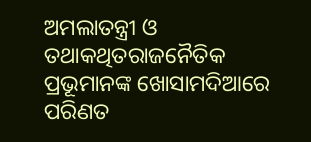ଅମଲାତନ୍ତ୍ରୀ ଓ ତଥାକଥିତରାଜନୈତିକ ପ୍ରଭୂମାନଙ୍କ ଖୋସାମଦିଆରେ ପରିଣତ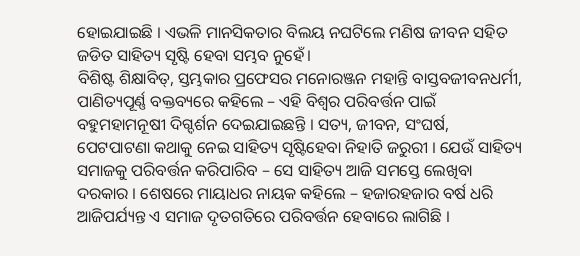ହୋଇଯାଇଛି । ଏଭଳି ମାନସିକତାର ବିଲୟ ନଘଟିଲେ ମଣିଷ ଜୀବନ ସହିତ ଜଡିତ ସାହିତ୍ୟ ସୃଷ୍ଟି ହେବା ସମ୍ଭବ ନୁହେଁ।
ବିଶିଷ୍ଟ ଶିକ୍ଷାବିତ୍, ସ୍ତମ୍ଭକାର ପ୍ରଫେସର ମନୋରଞ୍ଜନ ମହାନ୍ତି ବାସ୍ତବଜୀବନଧର୍ମୀ, ପାଣିତ୍ୟପୂର୍ଣ୍ଣ ବକ୍ତବ୍ୟରେ କହିଲେ – ଏହି ବିଶ୍ୱର ପରିବର୍ତ୍ତନ ପାଇଁ ବହୁମହାମନୂଷୀ ଦିଗ୍ଦର୍ଶନ ଦେଇଯାଇଛନ୍ତି । ସତ୍ୟ, ଜୀବନ, ସଂଘର୍ଷ, ପେଟପାଟଣା କଥାକୁ ନେଇ ସାହିତ୍ୟ ସୃଷ୍ଟିହେବା ନିହାତି ଜରୁରୀ । ଯେଉଁ ସାହିତ୍ୟ ସମାଜକୁ ପରିବର୍ତ୍ତନ କରିପାରିବ – ସେ ସାହିତ୍ୟ ଆଜି ସମସ୍ତେ ଲେଖିବା ଦରକାର । ଶେଷରେ ମାୟାଧର ନାୟକ କହିଲେ – ହଜାରହଜାର ବର୍ଷ ଧରି ଆଜିପର୍ଯ୍ୟନ୍ତ ଏ ସମାଜ ଦୃତଗତିରେ ପରିବର୍ତ୍ତନ ହେବାରେ ଲାଗିଛି ।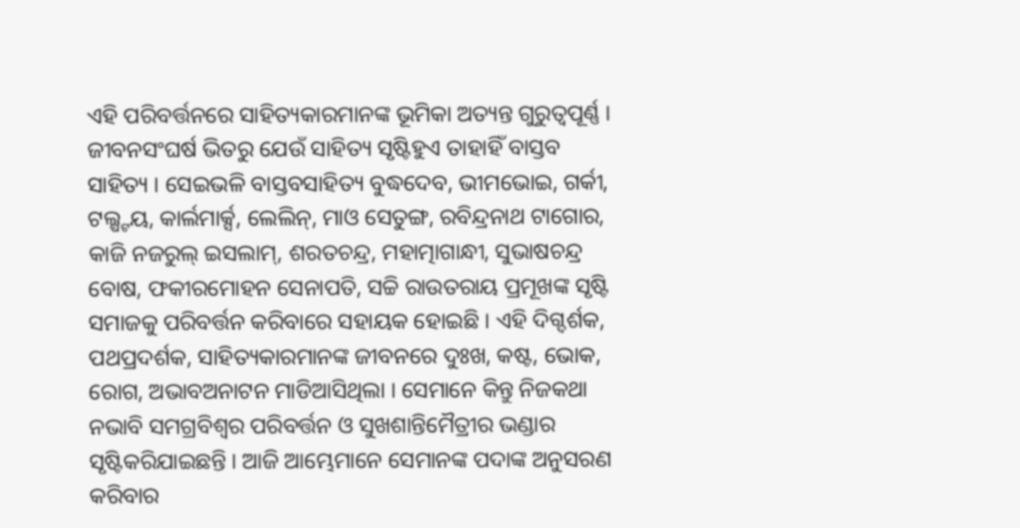ଏହି ପରିବର୍ତ୍ତନରେ ସାହିତ୍ୟକାରମାନଙ୍କ ଭୂମିକା ଅତ୍ୟନ୍ତ ଗୁରୁତ୍ୱପୂର୍ଣ୍ଣ । ଜୀବନସଂଘର୍ଷ ଭିତରୁ ଯେଉଁ ସାହିତ୍ୟ ସୃଷ୍ଟିହୁଏ ତାହାହିଁ ବାସ୍ତବ ସାହିତ୍ୟ । ସେଇଭଳି ବାସ୍ତବସାହିତ୍ୟ ବୁଦ୍ଧଦେବ, ଭୀମଭୋଇ, ଗର୍କୀ, ଟଲ୍ଷ୍ଟୟ, କାର୍ଲମାର୍କ୍ସ, ଲେଲିନ୍, ମାଓ ସେତୁଙ୍ଗ, ରବିନ୍ଦ୍ରନାଥ ଟାଗୋର, କାଜି ନଜରୁଲ୍ ଇସଲାମ୍, ଶରତଚନ୍ଦ୍ର, ମହାତ୍ମାଗାନ୍ଧୀ, ସୁଭାଷଚନ୍ଦ୍ର ବୋଷ, ଫକୀରମୋହନ ସେନାପତି, ସଚ୍ଚି ରାଉତରାୟ ପ୍ରମୂଖଙ୍କ ସୃଷ୍ଟି ସମାଜକୁ ପରିବର୍ତ୍ତନ କରିବାରେ ସହାୟକ ହୋଇଛି । ଏହି ଦିଗ୍ଦର୍ଶକ, ପଥପ୍ରଦର୍ଶକ, ସାହିତ୍ୟକାରମାନଙ୍କ ଜୀବନରେ ଦୁଃଖ, କଷ୍ଟ, ଭୋକ, ରୋଗ, ଅଭାବଅନାଟନ ମାଡିଆସିଥିଲା । ସେମାନେ କିନ୍ତୁ ନିଜକଥା ନଭାବି ସମଗ୍ରବିଶ୍ୱର ପରିବର୍ତ୍ତନ ଓ ସୁଖଶାନ୍ତିମୈତ୍ରୀର ଭଣ୍ଡାର ସୃଷ୍ଟିକରିଯାଇଛନ୍ତି । ଆଜି ଆମ୍ଭେମାନେ ସେମାନଙ୍କ ପଦାଙ୍କ ଅନୁସରଣ କରିବାର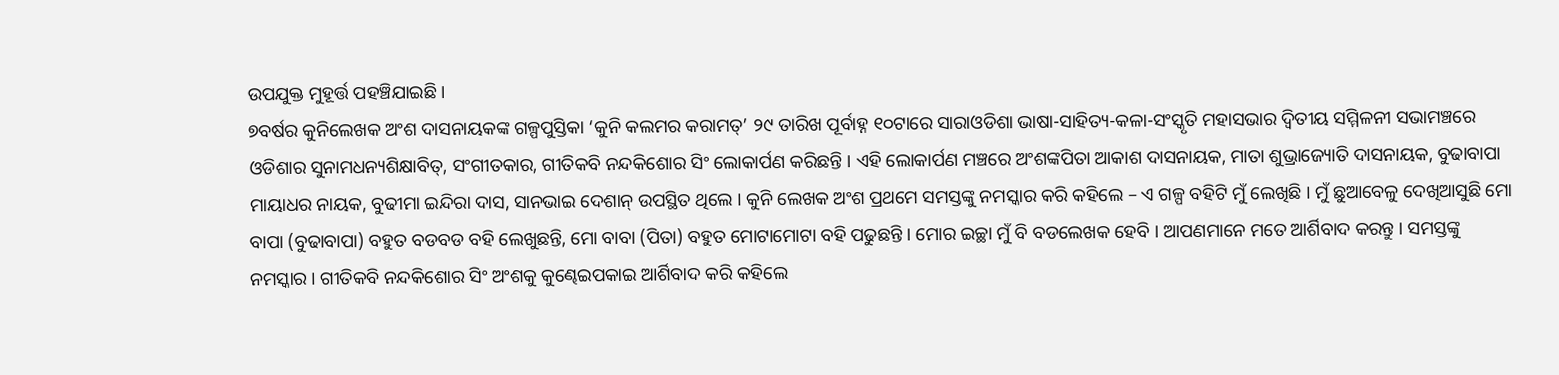ଉପଯୁକ୍ତ ମୁହୂର୍ତ୍ତ ପହଞ୍ଚିଯାଇଛି ।
୭ବର୍ଷର କୁନିଲେଖକ ଅଂଶ ଦାସନାୟକଙ୍କ ଗଳ୍ପପୁସ୍ତିକା ‘କୁନି କଲମର କରାମତ୍’ ୨୯ ତାରିଖ ପୂର୍ବାହ୍ନ ୧୦ଟାରେ ସାରାଓଡିଶା ଭାଷା-ସାହିତ୍ୟ-କଳା-ସଂସ୍କୃତି ମହାସଭାର ଦ୍ୱିତୀୟ ସମ୍ମିଳନୀ ସଭାମଞ୍ଚରେ ଓଡିଶାର ସୁନାମଧନ୍ୟଶିକ୍ଷାବିତ୍, ସଂଗୀତକାର, ଗୀତିକବି ନନ୍ଦକିଶୋର ସିଂ ଲୋକାର୍ପଣ କରିଛନ୍ତି । ଏହି ଲୋକାର୍ପଣ ମଞ୍ଚରେ ଅଂଶଙ୍କପିତା ଆକାଶ ଦାସନାୟକ, ମାତା ଶୁଭ୍ରାଜ୍ୟୋତି ଦାସନାୟକ, ବୁଢାବାପା ମାୟାଧର ନାୟକ, ବୁଢୀମା ଇନ୍ଦିରା ଦାସ, ସାନଭାଇ ଦେଶାନ୍ ଉପସ୍ଥିତ ଥିଲେ । କୁନି ଲେଖକ ଅଂଶ ପ୍ରଥମେ ସମସ୍ତଙ୍କୁ ନମସ୍କାର କରି କହିଲେ – ଏ ଗଳ୍ପ ବହିଟି ମୁଁ ଲେଖିଛି । ମୁଁ ଛୁଆବେଳୁ ଦେଖିଆସୁଛି ମୋ ବାପା (ବୁଢାବାପା) ବହୁତ ବଡବଡ ବହି ଲେଖୁଛନ୍ତି, ମୋ ବାବା (ପିତା) ବହୁତ ମୋଟାମୋଟା ବହି ପଢୁଛନ୍ତି । ମୋର ଇଚ୍ଛା ମୁଁ ବି ବଡଲେଖକ ହେବି । ଆପଣମାନେ ମତେ ଆର୍ଶିବାଦ କରନ୍ତୁ । ସମସ୍ତଙ୍କୁ ନମସ୍କାର । ଗୀତିକବି ନନ୍ଦକିଶୋର ସିଂ ଅଂଶକୁ କୁଣ୍ଢେଇପକାଇ ଆର୍ଶିବାଦ କରି କହିଲେ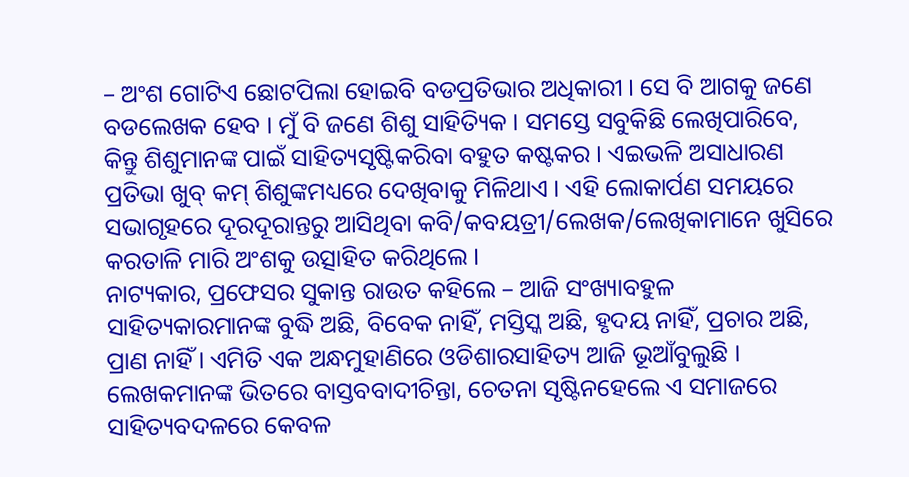– ଅଂଶ ଗୋଟିଏ ଛୋଟପିଲା ହୋଇବି ବଡପ୍ରତିଭାର ଅଧିକାରୀ । ସେ ବି ଆଗକୁ ଜଣେ ବଡଲେଖକ ହେବ । ମୁଁ ବି ଜଣେ ଶିଶୁ ସାହିତ୍ୟିକ । ସମସ୍ତେ ସବୁକିଛି ଲେଖିପାରିବେ, କିନ୍ତୁ ଶିଶୁମାନଙ୍କ ପାଇଁ ସାହିତ୍ୟସୃଷ୍ଟିକରିବା ବହୁତ କଷ୍ଟକର । ଏଇଭଳି ଅସାଧାରଣ ପ୍ରତିଭା ଖୁବ୍ କମ୍ ଶିଶୁଙ୍କମଧ୍ୟରେ ଦେଖିବାକୁ ମିଳିଥାଏ । ଏହି ଲୋକାର୍ପଣ ସମୟରେ ସଭାଗୃହରେ ଦୂରଦୂରାନ୍ତରୁ ଆସିଥିବା କବି/କବୟତ୍ରୀ/ଲେଖକ/ଲେଖିକାମାନେ ଖୁସିରେ କରତାଳି ମାରି ଅଂଶକୁ ଉତ୍ସାହିତ କରିଥିଲେ ।
ନାଟ୍ୟକାର, ପ୍ରଫେସର ସୁକାନ୍ତ ରାଉତ କହିଲେ – ଆଜି ସଂଖ୍ୟାବହୁଳ ସାହିତ୍ୟକାରମାନଙ୍କ ବୁଦ୍ଧି ଅଛି, ବିବେକ ନାହିଁ, ମସ୍ତିସ୍କ ଅଛି, ହୃଦୟ ନାହିଁ, ପ୍ରଚାର ଅଛି, ପ୍ରାଣ ନାହିଁ । ଏମିତି ଏକ ଅନ୍ଧମୁହାଣିରେ ଓଡିଶାରସାହିତ୍ୟ ଆଜି ଭୂଆଁବୁଲୁଛି । ଲେଖକମାନଙ୍କ ଭିତରେ ବାସ୍ତବବାଦୀଚିନ୍ତା, ଚେତନା ସୃଷ୍ଟିନହେଲେ ଏ ସମାଜରେ ସାହିତ୍ୟବଦଳରେ କେବଳ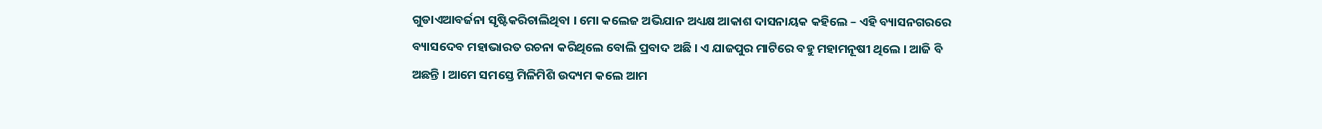ଗୁଡାଏଆବର୍ଜନା ସୃଷ୍ଟିକରିଚାଲିଥିବା । ମୋ କଲେଜ ଅଭିଯାନ ଅଧ୍ୟକ୍ଷ ଆକାଶ ଦାସନାୟକ କହିଲେ – ଏହି ବ୍ୟାସନଗରରେ ବ୍ୟାସଦେବ ମହାଭାରତ ରଚନା କରିଥିଲେ ବୋଲି ପ୍ରବାଦ ଅଛି । ଏ ଯାଜପୁର ମାଟିରେ ବହୁ ମହାମନୂଷୀ ଥିଲେ । ଆଜି ବି ଅଛନ୍ତି । ଆମେ ସମସ୍ତେ ମିଳିମିଶି ଉଦ୍ୟମ କଲେ ଆମ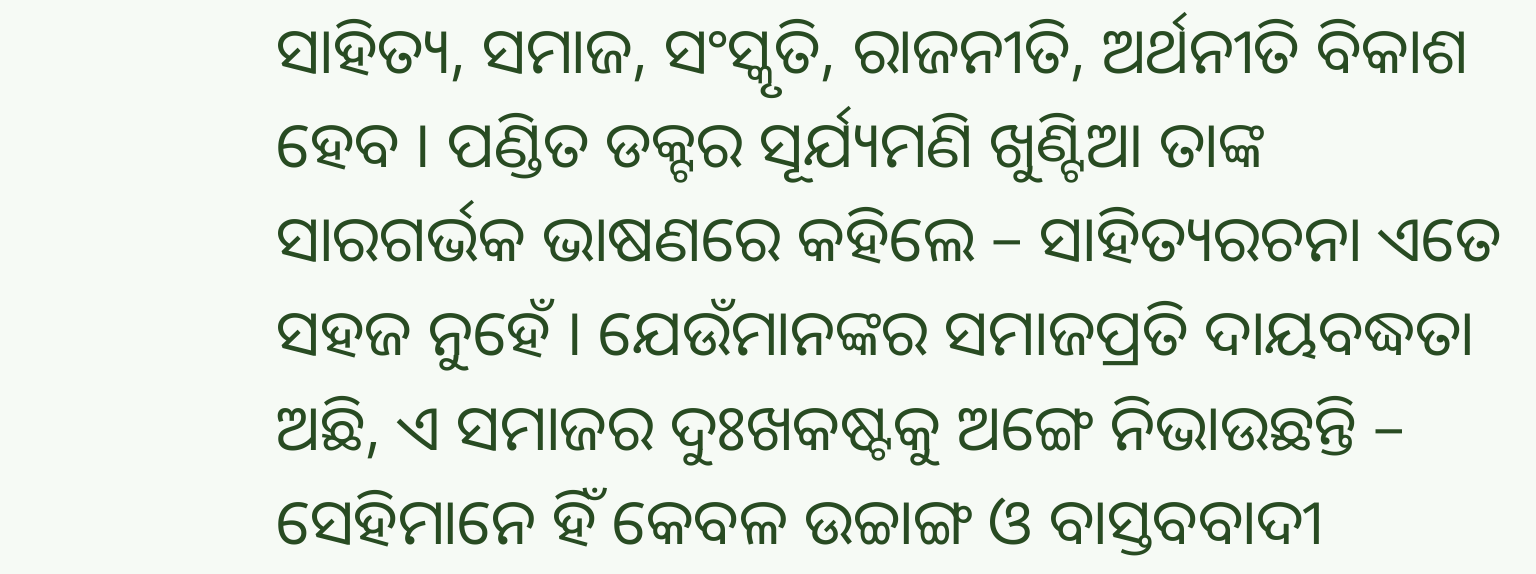ସାହିତ୍ୟ, ସମାଜ, ସଂସ୍କୃତି, ରାଜନୀତି, ଅର୍ଥନୀତି ବିକାଶ ହେବ । ପଣ୍ଡିତ ଡକ୍ଟର ସୂର୍ଯ୍ୟମଣି ଖୁଣ୍ଟିଆ ତାଙ୍କ ସାରଗର୍ଭକ ଭାଷଣରେ କହିଲେ – ସାହିତ୍ୟରଚନା ଏତେ ସହଜ ନୁହେଁ । ଯେଉଁମାନଙ୍କର ସମାଜପ୍ରତି ଦାୟବଦ୍ଧତା ଅଛି, ଏ ସମାଜର ଦୁଃଖକଷ୍ଟକୁ ଅଙ୍ଗେ ନିଭାଉଛନ୍ତି – ସେହିମାନେ ହିଁ କେବଳ ଉଚ୍ଚାଙ୍ଗ ଓ ବାସ୍ତବବାଦୀ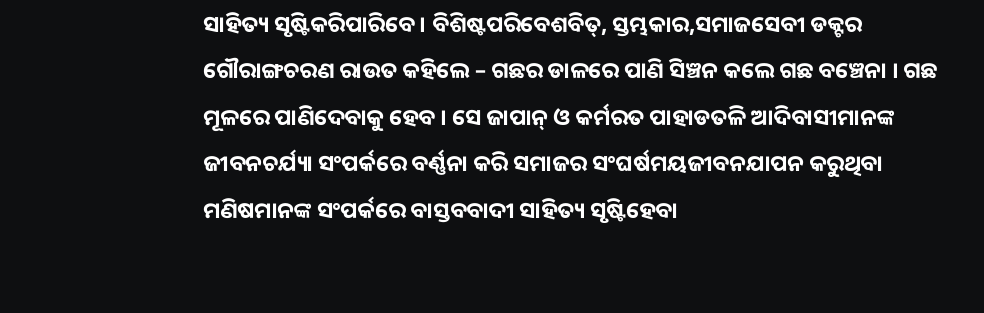ସାହିତ୍ୟ ସୃଷ୍ଟିକରିପାରିବେ । ବିଶିଷ୍ଟପରିବେଶବିତ୍, ସ୍ତମ୍ଭକାର,ସମାଜସେବୀ ଡକ୍ଟର ଗୌରାଙ୍ଗଚରଣ ରାଉତ କହିଲେ – ଗଛର ଡାଳରେ ପାଣି ସିଞ୍ଚନ କଲେ ଗଛ ବଞ୍ଚେନା । ଗଛ ମୂଳରେ ପାଣିଦେବାକୁ ହେବ । ସେ ଜାପାନ୍ ଓ କର୍ମରତ ପାହାଡତଳି ଆଦିବାସୀମାନଙ୍କ ଜୀବନଚର୍ଯ୍ୟା ସଂପର୍କରେ ବର୍ଣ୍ଣନା କରି ସମାଜର ସଂଘର୍ଷମୟଜୀବନଯାପନ କରୁଥିବା ମଣିଷମାନଙ୍କ ସଂପର୍କରେ ବାସ୍ତବବାଦୀ ସାହିତ୍ୟ ସୃଷ୍ଟିହେବା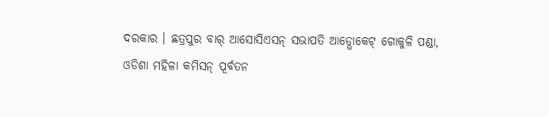ଦରକାର । ଛତ୍ରପୁର ବାର୍ ଆସୋସିଏସନ୍ ସଭାପତି ଆଡ୍ଭୋକେଟ୍ ଗୋକୁଳି ପଣ୍ଡା, ଓଡିଶା ମହିଳା କମିସନ୍ ପୂର୍ବତନ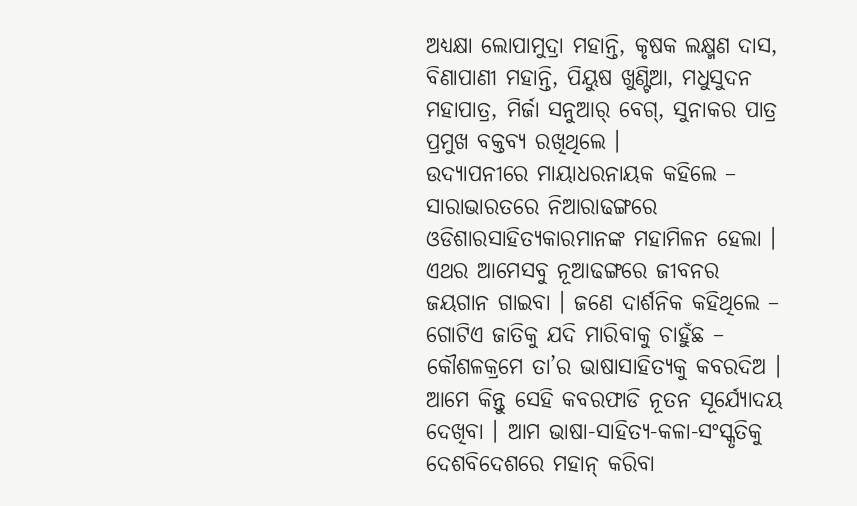ଅଧ୍ୟକ୍ଷା ଲୋପାମୁଦ୍ରା ମହାନ୍ତି, କୃଷକ ଲକ୍ଷ୍ମଣ ଦାସ, ବିଣାପାଣୀ ମହାନ୍ତି, ପିୟୁଷ ଖୁଣ୍ଟିଆ, ମଧୁସୁଦନ ମହାପାତ୍ର, ମିର୍ଜା ସନୁଆର୍ ବେଗ୍, ସୁନାକର ପାତ୍ର ପ୍ରମୁଖ ବକ୍ତବ୍ୟ ରଖିଥିଲେ ।
ଉଦ୍ଯାପନୀରେ ମାୟାଧରନାୟକ କହିଲେ – ସାରାଭାରତରେ ନିଆରାଢଙ୍ଗରେ ଓଡିଶାରସାହିତ୍ୟକାରମାନଙ୍କ ମହାମିଳନ ହେଲା । ଏଥର ଆମେସବୁ ନୂଆଢଙ୍ଗରେ ଜୀବନର ଜୟଗାନ ଗାଇବା । ଜଣେ ଦାର୍ଶନିକ କହିଥିଲେ – ଗୋଟିଏ ଜାତିକୁ ଯଦି ମାରିବାକୁ ଚାହୁଁଛ – କୌଶଳକ୍ରମେ ତା’ର ଭାଷାସାହିତ୍ୟକୁ କବରଦିଅ । ଆମେ କିନ୍ତୁ ସେହି କବରଫାଡି ନୂତନ ସୂର୍ଯ୍ୟୋଦୟ ଦେଖିବା । ଆମ ଭାଷା-ସାହିତ୍ୟ-କଳା-ସଂସ୍କୃତିକୁ ଦେଶବିଦେଶରେ ମହାନ୍ କରିବା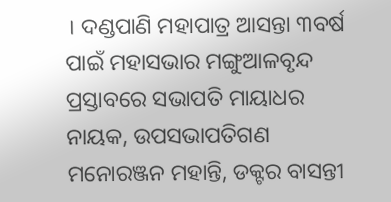। ଦଣ୍ଡପାଣି ମହାପାତ୍ର ଆସନ୍ତା ୩ବର୍ଷ ପାଇଁ ମହାସଭାର ମଙ୍ଗୁଆଳବୃନ୍ଦ ପ୍ରସ୍ତାବରେ ସଭାପତି ମାୟାଧର ନାୟକ, ଉପସଭାପତିଗଣ ମନୋରଞ୍ଜନ ମହାନ୍ତି, ଡକ୍ଟର ବାସନ୍ତୀ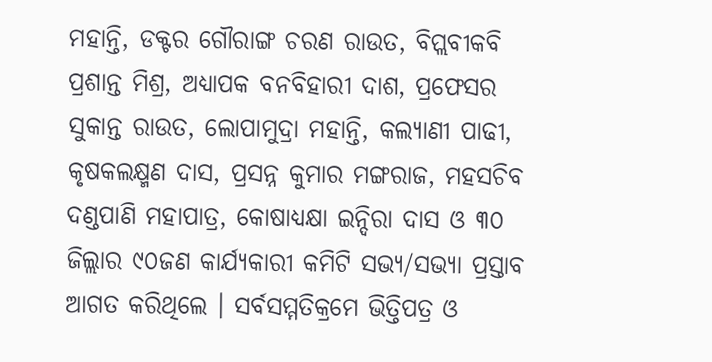ମହାନ୍ତି, ଡକ୍ଟର ଗୌରାଙ୍ଗ ଚରଣ ରାଉତ, ବିପ୍ଲବୀକବି ପ୍ରଶାନ୍ତ ମିଶ୍ର, ଅଧ୍ୟାପକ ବନବିହାରୀ ଦାଶ, ପ୍ରଫେସର ସୁକାନ୍ତ ରାଉତ, ଲୋପାମୁଦ୍ରା ମହାନ୍ତି, କଲ୍ୟାଣୀ ପାଢୀ, କୃଷକଲକ୍ଷ୍ମଣ ଦାସ, ପ୍ରସନ୍ନ କୁମାର ମଙ୍ଗରାଜ, ମହସଚିବ ଦଣ୍ଡପାଣି ମହାପାତ୍ର, କୋଷାଧ୍ୟକ୍ଷା ଇନ୍ଦିରା ଦାସ ଓ ୩୦ ଜିଲ୍ଲାର ୯୦ଜଣ କାର୍ଯ୍ୟକାରୀ କମିଟି ସଭ୍ୟ/ସଭ୍ୟା ପ୍ରସ୍ତାବ ଆଗତ କରିଥିଲେ । ସର୍ବସମ୍ମତିକ୍ରମେ ଭିତ୍ତିପତ୍ର ଓ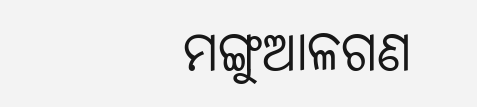ମଙ୍ଗୁଆଳଗଣ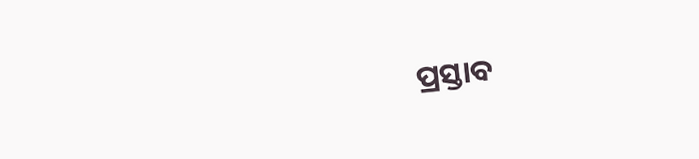ପ୍ରସ୍ତାବ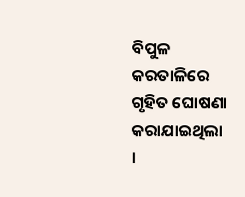ବିପୁଳ କରତାଳିରେ ଗୃହିତ ଘୋଷଣା କରାଯାଇଥିଲା ।